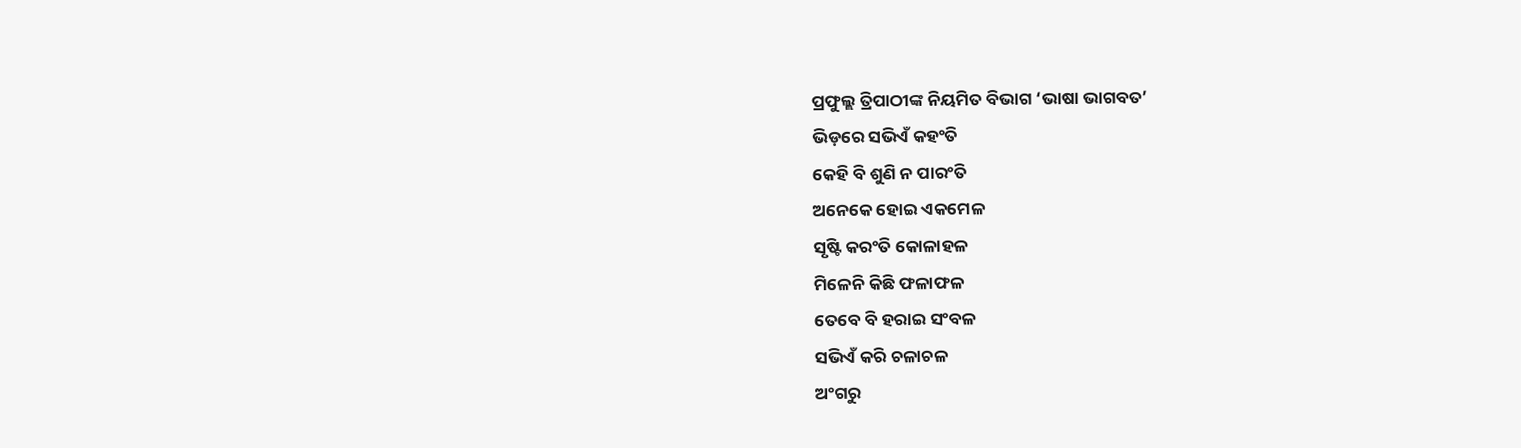ପ୍ରଫୁଲ୍ଲ ତ୍ରିପାଠୀଙ୍କ ନିୟମିତ ବିଭାଗ ‘ଭାଷା ଭାଗବତ’
ଭିଡ଼ରେ ସଭିଏଁ କହଂତି
କେହି ବି ଶୁଣି ନ ପାରଂତି
ଅନେକେ ହୋଇ ଏକମେଳ
ସୃଷ୍ଟି କରଂତି କୋଳାହଳ
ମିଳେନି କିଛି ଫଳାଫଳ
ତେବେ ବି ହରାଇ ସଂବଳ
ସଭିଏଁ କରି ଚଳାଚଳ
ଅଂଗରୁ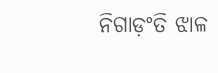ନିଗାଡ଼ଂତି ଝାଳ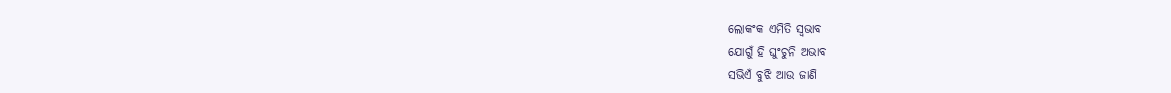ଲୋକଂକ ଏମିତି ସ୍ବଭାବ
ଯୋଗୁଁ ହି ଘୁଂଚୁନି ଅଭାବ
ସଭିଏଁ ବୁଝି ଆଉ ଜାଣି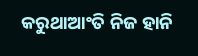କରୁଥାଆଂତି ନିଜ ହାନି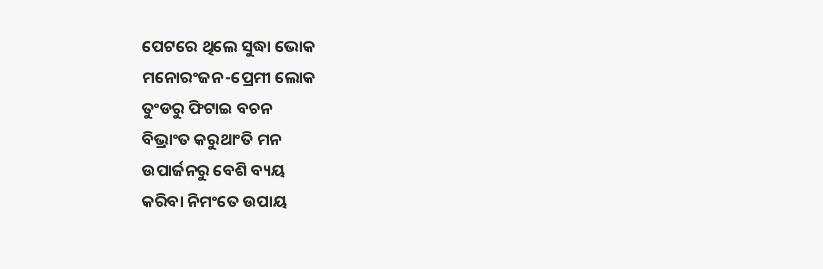ପେଟରେ ଥିଲେ ସୁଦ୍ଧା ଭୋକ
ମନୋରଂଜନ-ପ୍ରେମୀ ଲୋକ
ତୁଂଡରୁ ଫିଟାଇ ବଚନ
ବିଭ୍ରାଂତ କରୁଥାଂତି ମନ
ଉପାର୍ଜନରୁ ବେଶି ବ୍ୟୟ
କରିବା ନିମଂତେ ଉପାୟ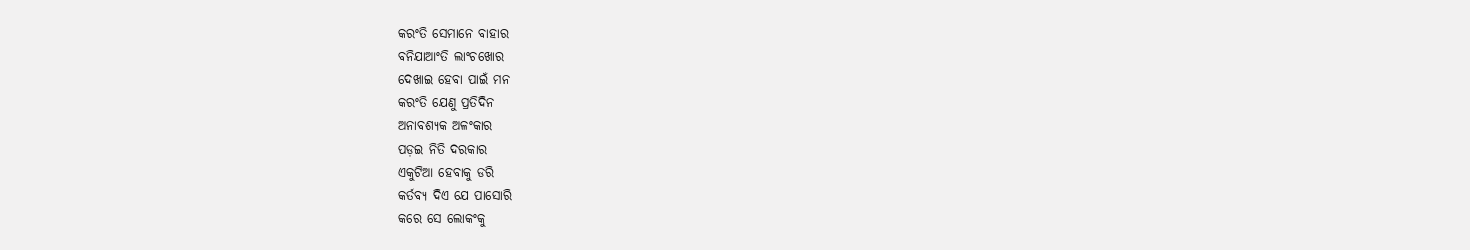କରଂତି ସେମାନେ ବାହାର
ବନିଯାଆଂତି ଲାଂଚଖୋର
ଦେଖାଇ ହେବା ପାଇଁ ମନ
କରଂତି ଯେଣୁ ପ୍ରତିଦିନ
ଅନାବଶ୍ୟକ ଅଳଂକାର
ପଡ଼ଇ ନିତି ଦରକାର
ଏକୁଟିଆ ହେବାକୁ ଡରି
କର୍ତବ୍ୟ ଦିଏ ଯେ ପାସୋରି
କରେ ସେ ଲୋକଂକୁ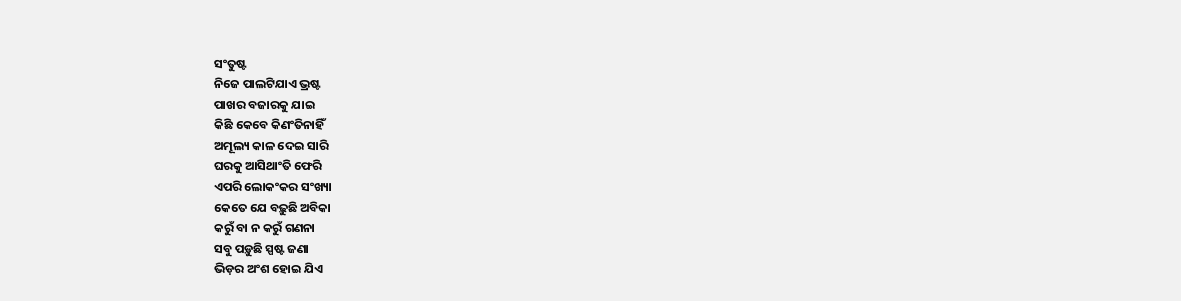ସଂତୁଷ୍ଟ
ନିଜେ ପାଲଟିଯାଏ ଭ୍ରଷ୍ଟ
ପାଖର ବଜାରକୁ ଯାଇ
କିଛି କେବେ କିଣଂତିନାହିଁ
ଅମୂଲ୍ୟ କାଳ ଦେଇ ସାରି
ଘରକୁ ଆସିଥାଂତି ଫେରି
ଏପରି ଲୋକଂକର ସଂଖ୍ୟା
କେତେ ଯେ ବଢ଼ୁଛି ଅବିକା
କରୁଁ ବା ନ କରୁଁ ଗଣନା
ସବୁ ପଡ଼ୁଛି ସ୍ପଷ୍ଟ ଜଣା
ଭିଡ଼ର ଅଂଶ ହୋଇ ଯିଏ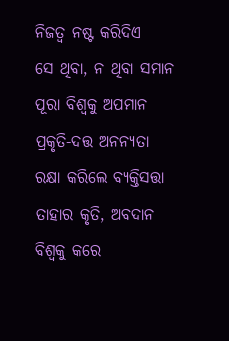ନିଜତ୍ବ ନଷ୍ଟ କରିଦିଏ
ସେ ଥିବା, ନ ଥିବା ସମାନ
ପୂରା ବିଶ୍ବକୁ ଅପମାନ
ପ୍ରକୃତି-ଦତ୍ତ ଅନନ୍ୟତା
ରକ୍ଷା କରିଲେ ବ୍ୟକ୍ତିସତ୍ତା
ତାହାର କୃତି, ଅବଦାନ
ବିଶ୍ବକୁ କରେ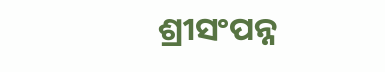ଶ୍ରୀସଂପନ୍ନ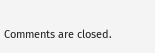Comments are closed.